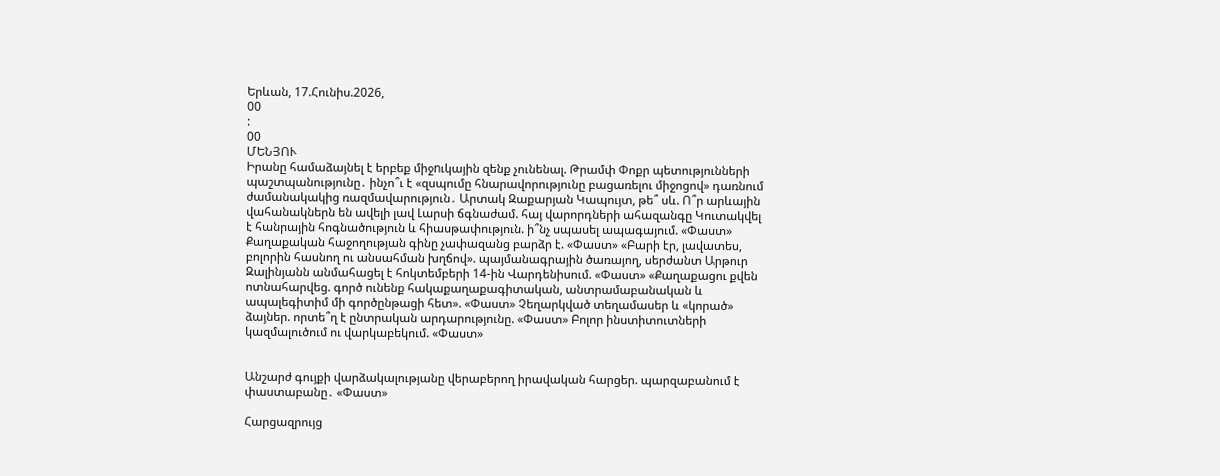Երևան, 17.Հունիս.2026,
00
:
00
ՄԵՆՅՈՒ
Իրանը համաձայնել է երբեք միջnւկային զենք չունենալ. Թրամփ Փոքր պետությունների պաշտպանությունը․ ինչո՞ւ է «զսպումը հնարավորությունը բացառելու միջոցով» դառնում ժամանակակից ռազմավարություն․ Արտակ Զաքարյան Կապույտ, թե՞ սև. Ո՞ր արևային վահանակներն են ավելի լավ Լարսի ճգնաժամ. հայ վարորդների ահազանգը Կուտակվել է հանրային հոգնածություն և հիասթափություն. ի՞նչ սպասել ապագայում. «Փաստ» Քաղաքական հաջողության գինը չափազանց բարձր է. «Փաստ» «Բարի էր, լավատես, բոլորին հասնող ու անսահման խղճով». պայմանագրային ծառայող, սերժանտ Արթուր Զալինյանն անմահացել է հոկտեմբերի 14-ին Վարդենիսում. «Փաստ» «Քաղաքացու քվեն ոտնահարվեց. գործ ունենք հակաքաղաքագիտական, անտրամաբանական և ապալեգիտիմ մի գործընթացի հետ». «Փաստ» Չեղարկված տեղամասեր և «կորած» ձայներ. որտե՞ղ է ընտրական արդարությունը. «Փաստ» Բոլոր ինստիտուտների կազմալուծում ու վարկաբեկում. «Փաստ»


Անշարժ գույքի վարձակալությանը վերաբերող իրավական հարցեր. պարզաբանում է փաստաբանը․ «Փաստ»

Հարցազրույց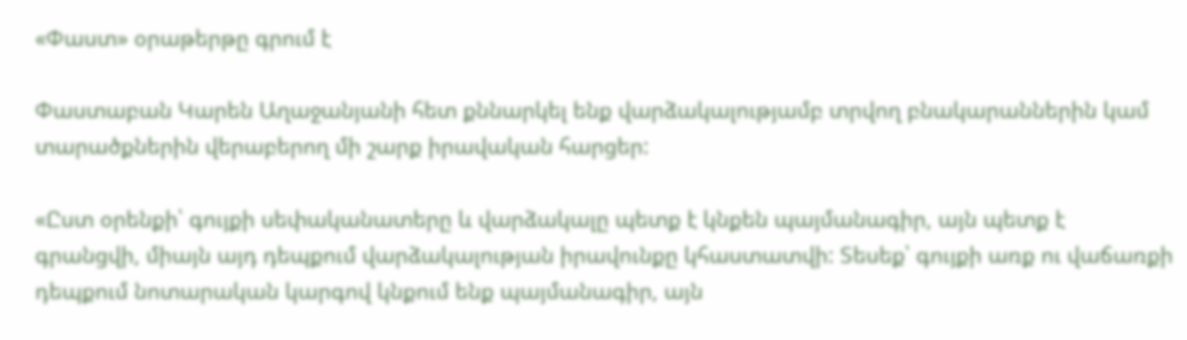«Փաստ» օրաթերթը գրում է

Փաստաբան Կարեն Աղաջանյանի հետ քննարկել ենք վարձակալությամբ տրվող բնակարաններին կամ տարածքներին վերաբերող մի շարք իրավական հարցեր:

«Ըստ օրենքի՝ գույքի սեփականատերը և վարձակալը պետք է կնքեն պայմանագիր, այն պետք է գրանցվի, միայն այդ դեպքում վարձակալության իրավունքը կհաստատվի: Տեսեք՝ գույքի առք ու վաճառքի դեպքում նոտարական կարգով կնքում ենք պայմանագիր, այն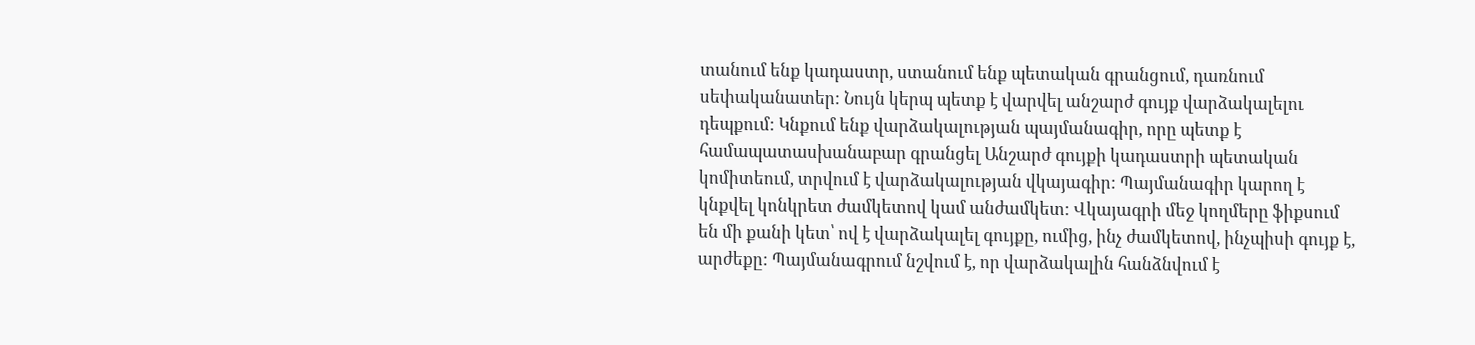տանում ենք կադաստր, ստանում ենք պետական գրանցում, դառնում սեփականատեր: Նույն կերպ պետք է վարվել անշարժ գույք վարձակալելու դեպքում: Կնքում ենք վարձակալության պայմանագիր, որը պետք է համապատասխանաբար գրանցել Անշարժ գույքի կադաստրի պետական կոմիտեում, տրվում է վարձակալության վկայագիր: Պայմանագիր կարող է կնքվել կոնկրետ ժամկետով կամ անժամկետ: Վկայագրի մեջ կողմերը ֆիքսում են մի քանի կետ՝ ով է վարձակալել գույքը, ումից, ինչ ժամկետով, ինչպիսի գույք է, արժեքը: Պայմանագրում նշվում է, որ վարձակալին հանձնվում է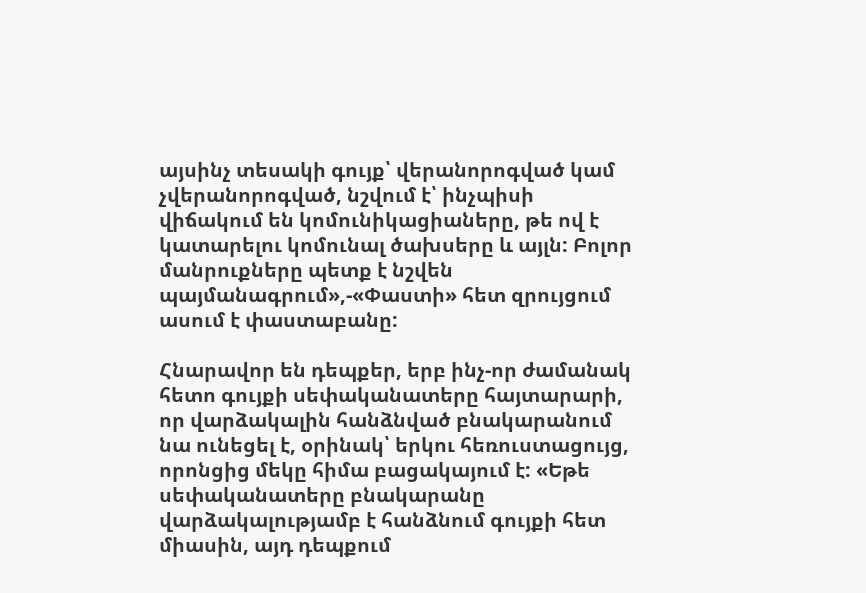այսինչ տեսակի գույք՝ վերանորոգված կամ չվերանորոգված, նշվում է՝ ինչպիսի վիճակում են կոմունիկացիաները, թե ով է կատարելու կոմունալ ծախսերը և այլն: Բոլոր մանրուքները պետք է նշվեն պայմանագրում»,-«Փաստի» հետ զրույցում ասում է փաստաբանը:

Հնարավոր են դեպքեր, երբ ինչ-որ ժամանակ հետո գույքի սեփականատերը հայտարարի, որ վարձակալին հանձնված բնակարանում նա ունեցել է, օրինակ՝ երկու հեռուստացույց, որոնցից մեկը հիմա բացակայում է: «Եթե սեփականատերը բնակարանը վարձակալությամբ է հանձնում գույքի հետ միասին, այդ դեպքում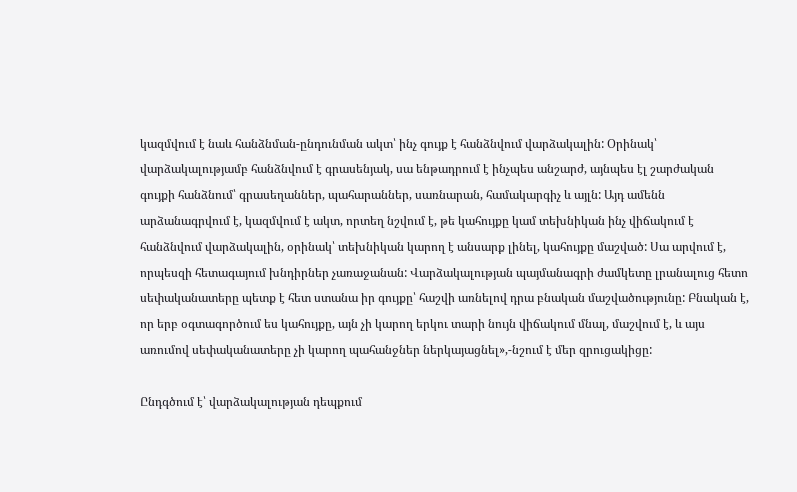կազմվում է նաև հանձնման-ընդունման ակտ՝ ինչ գույք է հանձնվում վարձակալին: Օրինակ՝ վարձակալությամբ հանձնվում է գրասենյակ, սա ենթադրում է ինչպես անշարժ, այնպես էլ շարժական գույքի հանձնում՝ գրասեղաններ, պահարաններ, սառնարան, համակարգիչ և այլն: Այդ ամենն արձանագրվում է, կազմվում է ակտ, որտեղ նշվում է, թե կահույքը կամ տեխնիկան ինչ վիճակում է հանձնվում վարձակալին, օրինակ՝ տեխնիկան կարող է անսարք լինել, կահույքը մաշված: Սա արվում է, որպեսզի հետագայում խնդիրներ չառաջանան: Վարձակալության պայմանագրի ժամկետը լրանալուց հետո սեփականատերը պետք է հետ ստանա իր գույքը՝ հաշվի առնելով դրա բնական մաշվածությունը: Բնական է, որ երբ օգտագործում ես կահույքը, այն չի կարող երկու տարի նույն վիճակում մնալ, մաշվում է, և այս առումով սեփականատերը չի կարող պահանջներ ներկայացնել»,-նշում է մեր զրուցակիցը:

Ընդգծում է՝ վարձակալության դեպքում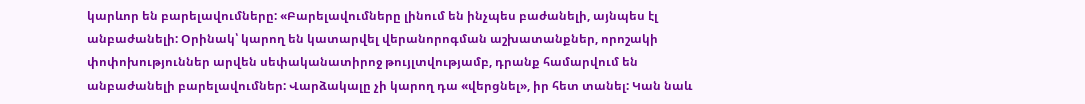կարևոր են բարելավումները: «Բարելավումները լինում են ինչպես բաժանելի, այնպես էլ անբաժանելի: Օրինակ՝ կարող են կատարվել վերանորոգման աշխատանքներ, որոշակի փոփոխություններ արվեն սեփականատիրոջ թույլտվությամբ, դրանք համարվում են անբաժանելի բարելավումներ: Վարձակալը չի կարող դա «վերցնել», իր հետ տանել: Կան նաև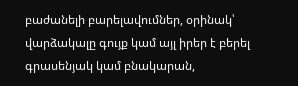բաժանելի բարելավումներ, օրինակ՝ վարձակալը գույք կամ այլ իրեր է բերել գրասենյակ կամ բնակարան,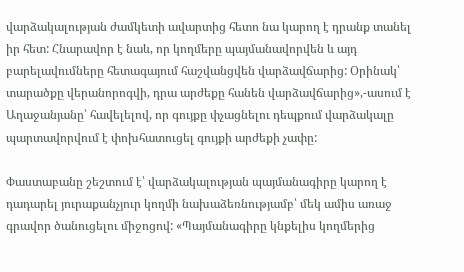վարձակալության ժամկետի ավարտից հետո նա կարող է դրանք տանել իր հետ: Հնարավոր է նաև, որ կողմերը պայմանավորվեն և այդ բարելավումները հետագայում հաշվանցվեն վարձավճարից: Օրինակ՝ տարածքը վերանորոգվի, դրա արժեքը հանեն վարձավճարից»,-ասում է Աղաջանյանը՝ հավելելով, որ գույքը փչացնելու դեպքում վարձակալը պարտավորվում է փոխհատուցել գույքի արժեքի չափը:

Փաստաբանը շեշտում է՝ վարձակալության պայմանագիրը կարող է դադարել յուրաքանչյուր կողմի նախաձեռնությամբ՝ մեկ ամիս առաջ գրավոր ծանուցելու միջոցով: «Պայմանագիրը կնքելիս կողմերից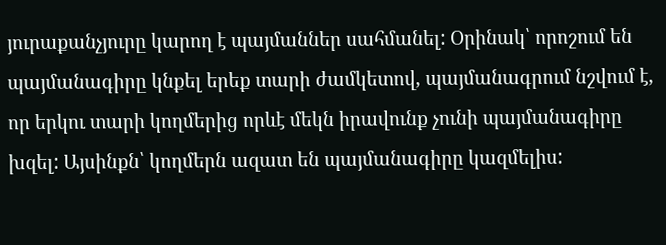յուրաքանչյուրը կարող է պայմաններ սահմանել: Օրինակ՝ որոշում են պայմանագիրը կնքել երեք տարի ժամկետով, պայմանագրում նշվում է, որ երկու տարի կողմերից որևէ մեկն իրավունք չունի պայմանագիրը խզել: Այսինքն՝ կողմերն ազատ են պայմանագիրը կազմելիս: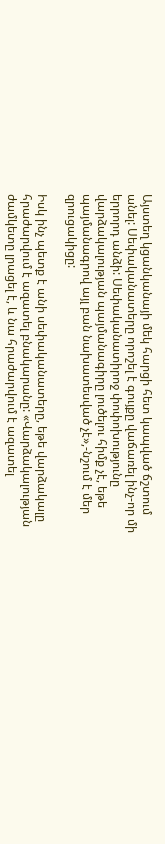Այստեղ կցանկանայի մեկ հարցի հետ կապված ճշտում անել: Սեփականատերը որոշել է գույքը վաճառել ինչ-որ մի երրորդ անձի: Սեփականատիրոջ փոփոխությունը վարձակալության պայմանագիրը լուծելու հիմք չէ, եթե պայմանագրով այլ բան նախատեսված չէ»,-նշում է մեր զրուցակիցը:

Իսկ ինչ պետք է անի սեփականատերը, եթե վարձակալը հրաժարվում է ազատել բնակարանը: «Վարձակալության ժամկետը լրացել է, և նա հրաժարվում է ազատել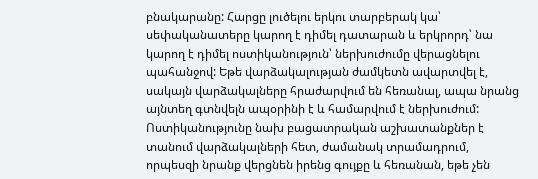բնակարանը: Հարցը լուծելու երկու տարբերակ կա՝ սեփականատերը կարող է դիմել դատարան և երկրորդ՝ նա կարող է դիմել ոստիկանություն՝ ներխուժումը վերացնելու պահանջով: Եթե վարձակալության ժամկետն ավարտվել է, սակայն վարձակալները հրաժարվում են հեռանալ, ապա նրանց այնտեղ գտնվելն ապօրինի է և համարվում է ներխուժում: Ոստիկանությունը նախ բացատրական աշխատանքներ է տանում վարձակալների հետ, ժամանակ տրամադրում, որպեսզի նրանք վերցնեն իրենց գույքը և հեռանան, եթե չեն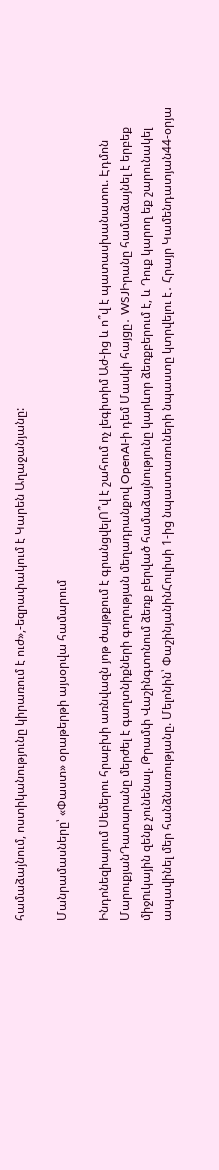համաձայնում, ոստիկանությունը կիրառում է ուժ»,-եզրափակում է Կարեն Աղաջանյանը:

Մանրամասները՝ «Փաստ» օրաթերթի այսօրվա համարում

Ինդոնեզիայում Սեմերու հրաբխի առնվազն յոթ ժայթքում է գրանցվելՈ՞վ է շահում ոչ լեգիտիմ Աժ-ից և ո՞վ է պատասխանատու. Էդմոն ՄարուքյանԴատարանը մերժել է գաղտնիքների գողության մեղադրանքով OpenAI-ի դեմ Մասկի հայցը․ WSJԻրանը համաձայնել է երբեք միջnւկային զենք չունենալ. Թրամփ Վաշինգտոնում ձեռք բերված համաձայնությունը կարևոր ձեռքբերում է, և Դուք կարող եք շարունակել ապավինել մեր հանձնառությանը. Մելոնին՝ ՓաշինյանինՀուլիսի 1-ից նպաստառուների նպաստը կտրվելու է․ Հրայր Կամենդատյան44-օրյա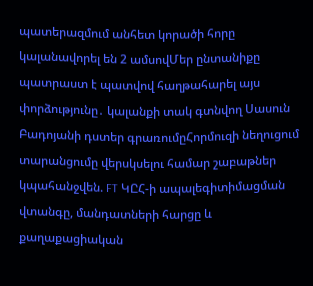պատերազմում անհետ կորածի հորը կալանավորել են 2 ամսովՄեր ընտանիքը պատրաստ է պատվով հաղթահարել այս փորձությունը․ կալանքի տակ գտնվող Սասուն Բադոյանի դստեր գրառումըՀորմուզի նեղուցում տարանցումը վերսկսելու համար շաբաթներ կպահանջվեն. FT ԿԸՀ-ի ապալեգիտիմացման վտանգը, մանդատների հարցը և քաղաքացիական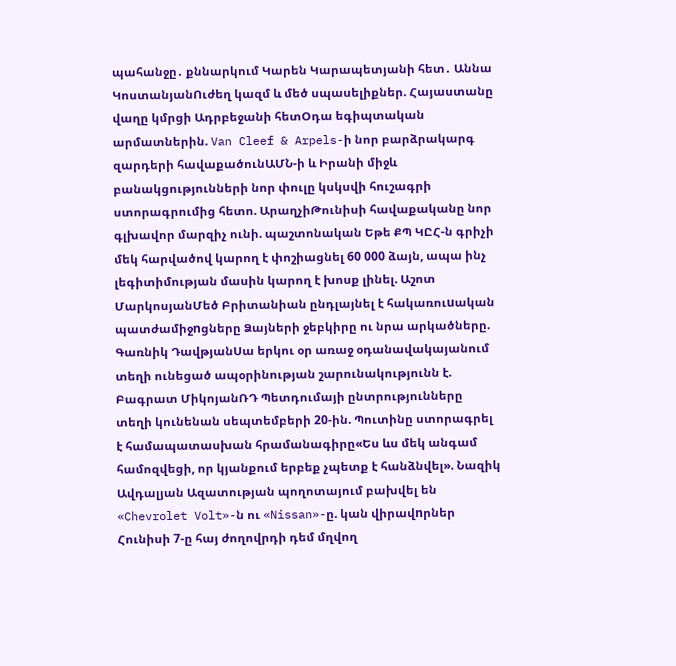պահանջը․ քննարկում Կարեն Կարապետյանի հետ․ Աննա ԿոստանյանՈւժեղ կազմ և մեծ սպասելիքներ. Հայաստանը վաղը կմրցի Ադրբեջանի հետՕդա եգիպտական արմատներին. Van Cleef & Arpels-ի նոր բարձրակարգ զարդերի հավաքածունԱՄՆ-ի և Իրանի միջև բանակցությունների նոր փուլը կսկսվի հուշագրի ստորագրումից հետո. ԱրաղչիԹունիսի հավաքականը նոր գլխավոր մարզիչ ունի. պաշտոնական Եթե ՔՊ ԿԸՀ-ն գրիչի մեկ հարվածով կարող է փոշիացնել 60 000 ձայն, ապա ինչ լեգիտիմության մասին կարող է խոսք լինել. Աշոտ ՄարկոսյանՄեծ Բրիտանիան ընդլայնել է հակառուuական պատժամիջnցները Ձայների ջեբկիրը ու նրա արկածները. Գառնիկ ԴավթյանՍա երկու օր առաջ օդանավակայանում տեղի ունեցած ապօրինության շարունակությունն է. Բագրատ ՄիկոյանՌԴ Պետդումայի ընտրությունները տեղի կունենան սեպտեմբերի 20-ին. Պուտինը ստորագրել է համապատասխան հրամանագիրը«Ես ևս մեկ անգամ համոզվեցի, որ կյանքում երբեք չպետք է հանձնվել». Նազիկ Ավդալյան Ազատության պողոտայում բախվել են «Chevrolet Volt»-ն ու «Nissan»-ը. կան վիրավnրներ Հունիսի 7-ը հայ ժողովրդի դեմ մղվող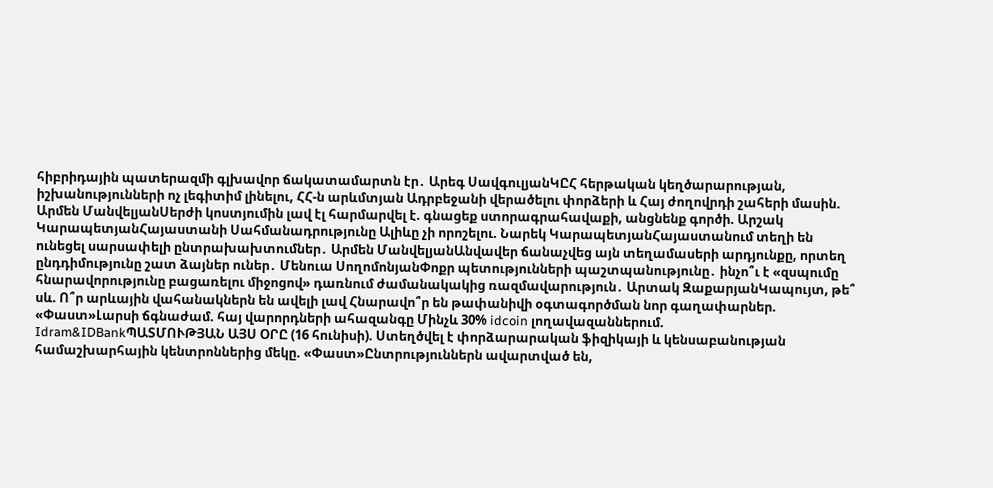հիբրիդային պատերազմի գլխավոր ճակատամարտն էր․ Արեգ ՍավգուլյանԿԸՀ հերթական կեղծարարության, իշխանությունների ոչ լեգիտիմ լինելու, ՀՀ-ն արևմտյան Ադրբեջանի վերածելու փորձերի և Հայ ժողովրդի շահերի մասին. Արմեն ՄանվելյանՍերժի կոստյումին լավ էլ հարմարվել է. գնացեք ստորագրահավաքի, անցնենք գործի. Արշակ ԿարապետյանՀայաստանի Սահմանադրությունը Ալիևը չի որոշելու. Նարեկ ԿարապետյանՀայաստանում տեղի են ունեցել սարսափելի ընտրախախտումներ․ Արմեն ՄանվելյանԱնվավեր ճանաչվեց այն տեղամասերի արդյունքը, որտեղ ընդդիմությունը շատ ձայներ ուներ․ Մենուա ՍողոմոնյանՓոքր պետությունների պաշտպանությունը․ ինչո՞ւ է «զսպումը հնարավորությունը բացառելու միջոցով» դառնում ժամանակակից ռազմավարություն․ Արտակ ԶաքարյանԿապույտ, թե՞ սև. Ո՞ր արևային վահանակներն են ավելի լավ Հնարավո՞ր են թափանիվի օգտագործման նոր գաղափարներ. «Փաստ»Լարսի ճգնաժամ. հայ վարորդների ահազանգը Մինչև 30% idcoin լողավազաններում. Idram&IDBankՊԱՏՄՈՒԹՅԱՆ ԱՅՍ ՕՐԸ (16 հունիսի). Ստեղծվել է փորձարարական ֆիզիկայի և կենսաբանության համաշխարհային կենտրոններից մեկը. «Փաստ»Ընտրություններն ավարտված են,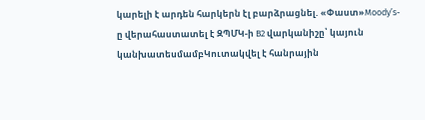կարելի է արդեն հարկերն էլ բարձրացնել. «Փաստ»Moody’s-ը վերահաստատել է ԶՊՄԿ-ի B2 վարկանիշը՝ կայուն կանխատեսմամբԿուտակվել է հանրային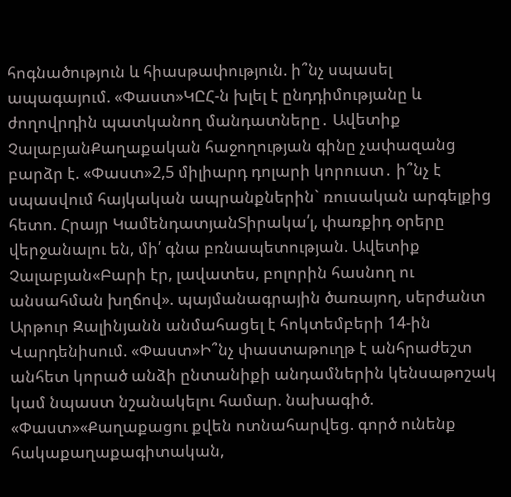հոգնածություն և հիասթափություն. ի՞նչ սպասել ապագայում. «Փաստ»ԿԸՀ-ն խլել է ընդդիմությանը և ժողովրդին պատկանող մանդատները․ Ավետիք ՉալաբյանՔաղաքական հաջողության գինը չափազանց բարձր է. «Փաստ»2,5 միլիարդ դոլարի կորուստ․ ի՞նչ է սպասվում հայկական ապրանքներին` ռուսական արգելքից հետո. Հրայր ԿամենդատյանՏիրակա՛լ, փառքիդ օրերը վերջանալու են, մի՛ գնա բռնապետության. Ավետիք Չալաբյան«Բարի էր, լավատես, բոլորին հասնող ու անսահման խղճով». պայմանագրային ծառայող, սերժանտ Արթուր Զալինյանն անմահացել է հոկտեմբերի 14-ին Վարդենիսում. «Փաստ»Ի՞նչ փաստաթուղթ է անհրաժեշտ անհետ կորած անձի ընտանիքի անդամներին կենսաթոշակ կամ նպաստ նշանակելու համար. նախագիծ. «Փաստ»«Քաղաքացու քվեն ոտնահարվեց. գործ ունենք հակաքաղաքագիտական,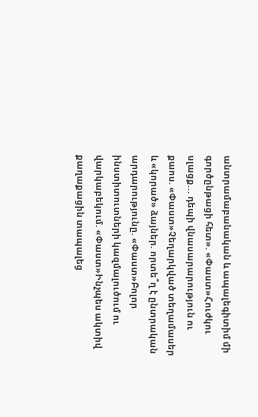անտրամաբանական և ապալեգիտիմ մի գործընթացի հետ». «Փաստ»Հուժկու սլացք... դեպի վնասարարություն ու քաոս. «Փաստ»Չեղարկված տեղամասեր և «կորած» ձայներ. որտե՞ղ է ընտրական արդարությունը. «Փաստ»Բոլոր ինստիտուտների կազմալուծում ու վարկաբեկում. «Փաստ»Ինչպես ակտիվ քաղաքացին տապալեց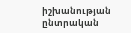իշխանության ընտրական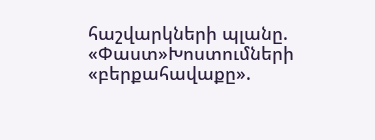հաշվարկների պլանը. «Փաստ»Խոստումների «բերքահավաքը».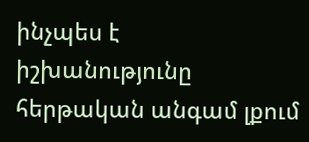ինչպես է իշխանությունը հերթական անգամ լքում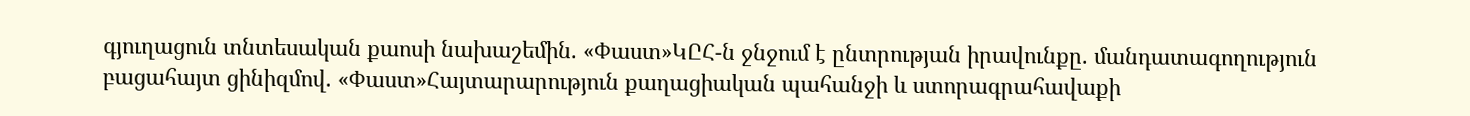գյուղացուն տնտեսական քաոսի նախաշեմին. «Փաստ»ԿԸՀ-ն ջնջում է ընտրության իրավունքը. մանդատագողություն բացահայտ ցինիզմով. «Փաստ»Հայտարարություն քաղացիական պահանջի և ստորագրահավաքի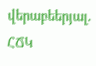վերաբեերյալ․ ՀՃԿ